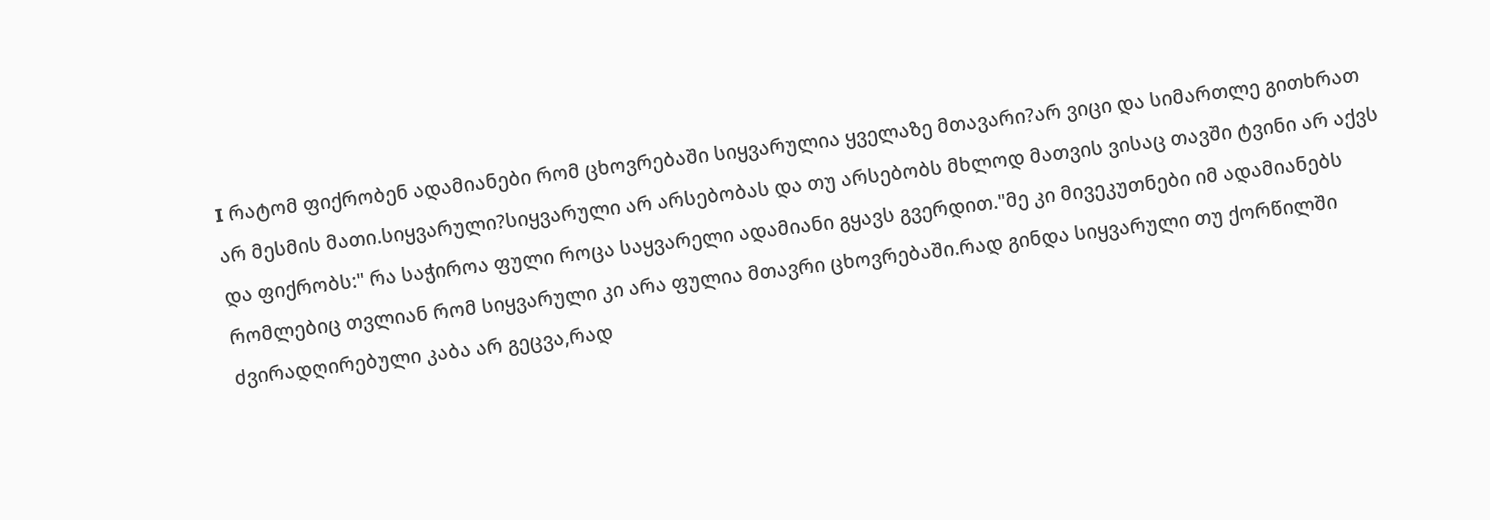I რატომ ფიქრობენ ადამიანები რომ ცხოვრებაში სიყვარულია ყველაზე მთავარი?არ ვიცი და სიმართლე გითხრათ არ მესმის მათი.სიყვარული?სიყვარული არ არსებობას და თუ არსებობს მხლოდ მათვის ვისაც თავში ტვინი არ აქვს და ფიქრობს:" რა საჭიროა ფული როცა საყვარელი ადამიანი გყავს გვერდით."მე კი მივეკუთნები იმ ადამიანებს რომლებიც თვლიან რომ სიყვარული კი არა ფულია მთავრი ცხოვრებაში.რად გინდა სიყვარული თუ ქორწილში ძვირადღირებული კაბა არ გეცვა,რად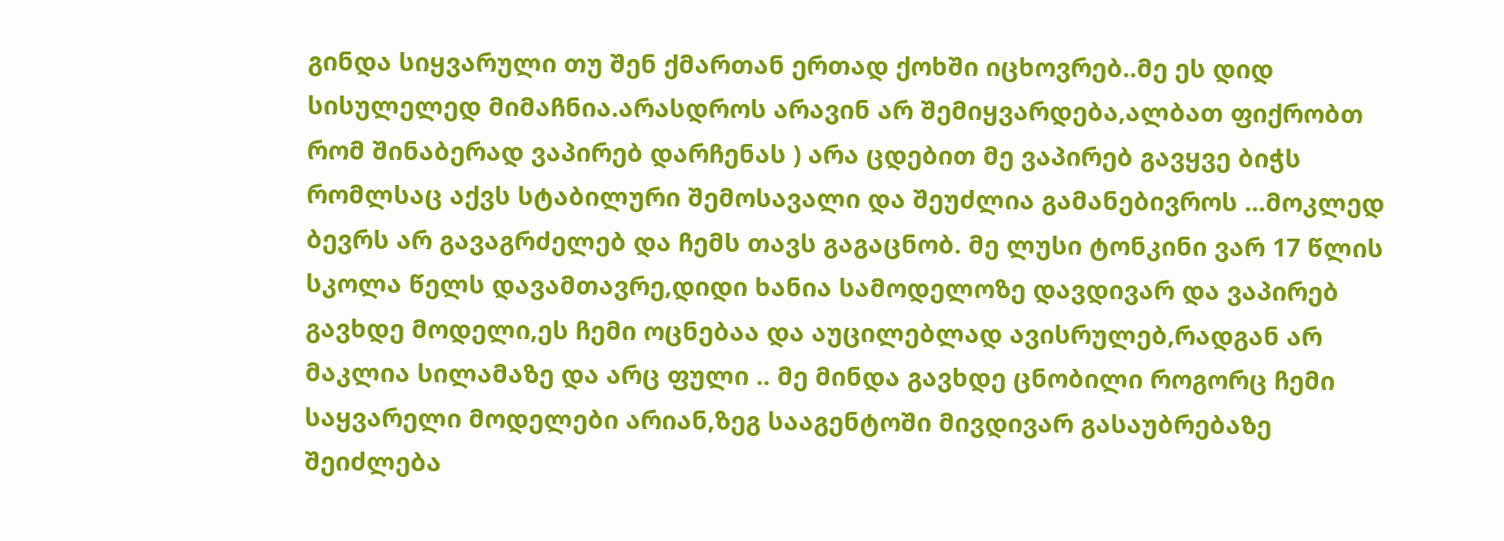გინდა სიყვარული თუ შენ ქმართან ერთად ქოხში იცხოვრებ..მე ეს დიდ სისულელედ მიმაჩნია.არასდროს არავინ არ შემიყვარდება,ალბათ ფიქრობთ რომ შინაბერად ვაპირებ დარჩენას ) არა ცდებით მე ვაპირებ გავყვე ბიჭს რომლსაც აქვს სტაბილური შემოსავალი და შეუძლია გამანებივროს ...მოკლედ ბევრს არ გავაგრძელებ და ჩემს თავს გაგაცნობ. მე ლუსი ტონკინი ვარ 17 წლის სკოლა წელს დავამთავრე,დიდი ხანია სამოდელოზე დავდივარ და ვაპირებ გავხდე მოდელი,ეს ჩემი ოცნებაა და აუცილებლად ავისრულებ,რადგან არ მაკლია სილამაზე და არც ფული .. მე მინდა გავხდე ცნობილი როგორც ჩემი საყვარელი მოდელები არიან,ზეგ სააგენტოში მივდივარ გასაუბრებაზე შეიძლება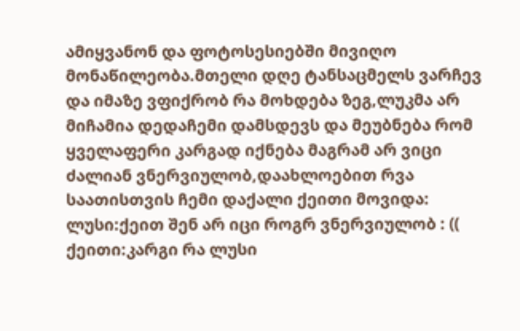ამიყვანონ და ფოტოსესიებში მივიღო მონაწილეობა.მთელი დღე ტანსაცმელს ვარჩევ და იმაზე ვფიქრობ რა მოხდება ზეგ,ლუკმა არ მიჩამია დედაჩემი დამსდევს და მეუბნება რომ ყველაფერი კარგად იქნება მაგრამ არ ვიცი ძალიან ვნერვიულობ,დაახლოებით რვა საათისთვის ჩემი დაქალი ქეითი მოვიდა: ლუსი:ქეით შენ არ იცი როგრ ვნერვიულობ : (( ქეითი:კარგი რა ლუსი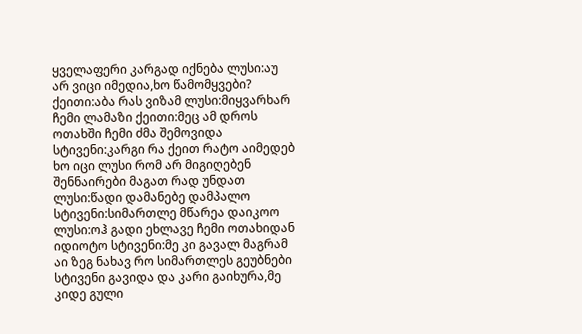ყველაფერი კარგად იქნება ლუსი:აუ არ ვიცი იმედია,ხო წამომყვები? ქეითი:აბა რას ვიზამ ლუსი:მიყვარხარ ჩემი ლამაზი ქეითი:მეც ამ დროს ოთახში ჩემი ძმა შემოვიდა სტივენი:კარგი რა ქეით რატო აიმედებ ხო იცი ლუსი რომ არ მიგიღებენ შენნაირები მაგათ რად უნდათ ლუსი:წადი დამანებე დამპალო სტივენი:სიმართლე მწარეა დაიკოო ლუსი:ოჰ გადი ეხლავე ჩემი ოთახიდან იდიოტო სტივენი:მე კი გავალ მაგრამ აი ზეგ ნახავ რო სიმართლეს გეუბნები სტივენი გავიდა და კარი გაიხურა,მე კიდე გული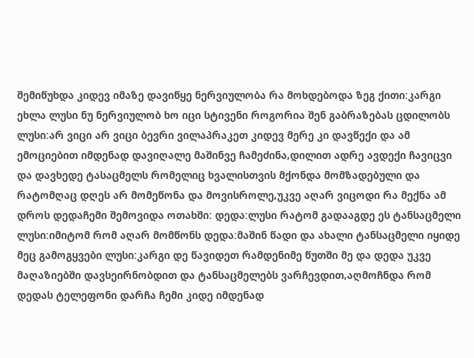შემიწუხდა კიდევ იმაზე დავიწყე ნერვიულობა რა მოხდებოდა ზეგ ქითი:კარგი ეხლა ლუსი ნუ ნერვიულობ ხო იცი სტივენი როგორია შენ გაბრაზებას ცდილობს ლუსი:არ ვიცი არ ვიცი ბევრი ვილაპრაკეთ კიდევ მერე კი დავწექი და ამ ემოციებით იმდენად დავიღალე მაშინვე ჩამეძინა,დილით ადრე ავდექი ჩავიცვი და დავხედე ტასაცმელს რომელიც ხვალისთვის მქონდა მომზადებული და რატომღაც დღეს არ მომეწონა და მოვისროლე,უკვე აღარ ვიცოდი რა მექნა ამ დროს დედაჩემი შემოვიდა ოთახში: დედა:ლუსი რატომ გადააგდე ეს ტანსაცმელი ლუსი:იმიტომ რომ აღარ მომწონს დედა:მაშინ წადი და ახალი ტანსაცმელი იყიდე მეც გამოგყვები ლუსი:კარგი დე წავიდეთ რამდენიმე წუთში მე და დედა უკვე მაღაზიებში დავსეირნობდით და ტანსაცმელებს ვარჩევდით,აღმოჩნდა რომ დედას ტელეფონი დარჩა ჩემი კიდე იმდენად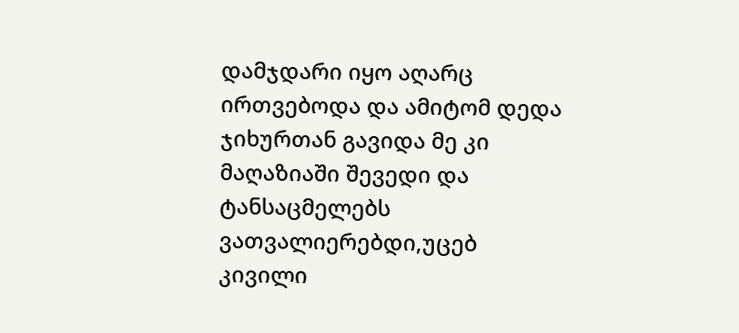დამჯდარი იყო აღარც ირთვებოდა და ამიტომ დედა ჯიხურთან გავიდა მე კი მაღაზიაში შევედი და ტანსაცმელებს ვათვალიერებდი,უცებ კივილი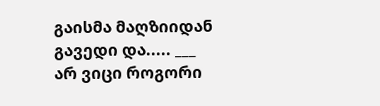გაისმა მაღზიიდან გავედი და..... ___ არ ვიცი როგორი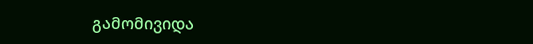გამომივიდა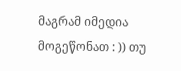მაგრამ იმედია მოგეწონათ : )) თუ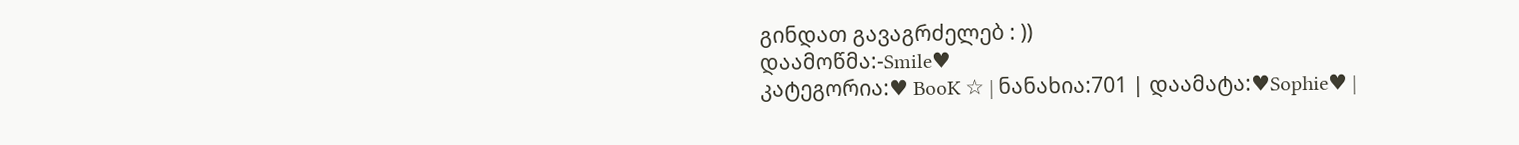გინდათ გავაგრძელებ : ))
დაამოწმა:-Smile♥
კატეგორია:♥ BooK ☆ | ნანახია:701 | დაამატა:♥Sophie♥ |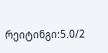რეიტინგი:5.0/2